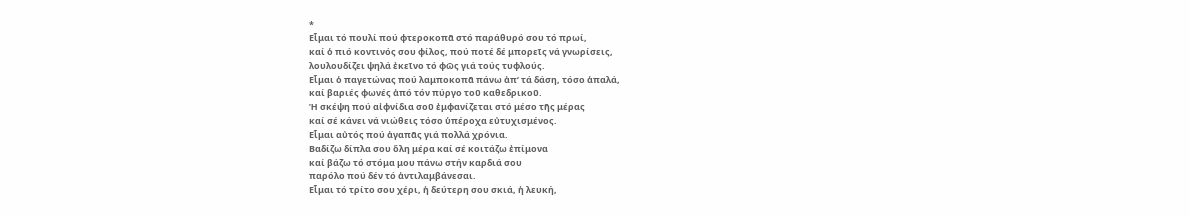*
Εἶμαι τό πουλί πού φτεροκοπᾶ στό παράθυρό σου τό πρωί,
καί ὁ πιό κοντινός σου φίλος, πού ποτέ δέ μπορεῖς νά γνωρίσεις,
λουλουδίζει ψηλά ἐκεῖνο τό φῶς γιά τούς τυφλούς.
Εἶμαι ὁ παγετώνας πού λαμποκοπᾶ πάνω ἀπ’ τά δάση, τόσο ἁπαλά,
καί βαριές φωνές ἀπό τόν πύργο τοῦ καθεδρικοῦ.
Ἡ σκέψη πού αἰφνίδια σoῦ ἐμφανίζεται στό μέσο τῆς μέρας
καί σέ κάνει νά νιώθεις τόσο ὑπέροχα εὐτυχισμένος.
Εἶμαι αὐτός πού ἀγαπᾶς γιά πολλά χρόνια.
Βαδίζω δίπλα σου ὅλη μέρα καί σέ κοιτάζω ἐπίμονα
καί βάζω τό στόμα μου πάνω στήν καρδιά σου
παρόλο πού δέν τό ἀντιλαμβάνεσαι.
Εἶμαι τό τρίτο σου χέρι, ἡ δεύτερη σου σκιά, ἡ λευκή,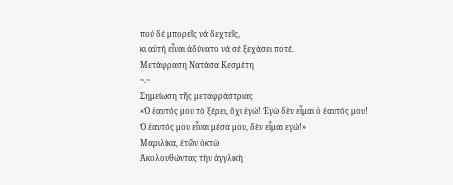πού δέ μπορεῖς νά δεχτεῖς,
κι αὐτή εἶναι ἀδύνατο νά σέ ξεχάσει ποτέ.
Μετάφραση Νατάσα Κεσμέτη
~.~
Σημείωση τῆς μεταφράστριας
«Ὁ ἑαυτός μου τὸ ξέρει, ὄχι ἐγώ! Ἐγὼ δὲν εἶμαι ὁ ἑαυτός μου!
Ὁ ἑαυτός μου εἶναι μέσα μου, δὲν εἶμαι εγώ!»
Μαριλίκα, ἐτῶν ὀκτὼ
Ἀκολουθώντας τὴν ἀγγλικὴ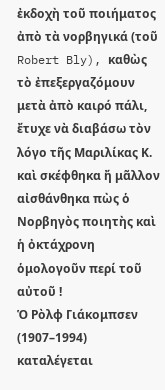ἐκδοχὴ τοῦ ποιήματος ἀπὸ τὰ νορβηγικά (τοῦ Robert Bly), καθὼς τὸ ἐπεξεργαζόμουν μετὰ ἀπὸ καιρό πάλι, ἔτυχε νὰ διαβάσω τὸν λόγο τῆς Μαριλίκας Κ. καὶ σκέφθηκα ἤ μᾶλλον αἰσθάνθηκα πὼς ὁ Νορβηγὸς ποιητὴς καὶ ἡ ὀκτάχρονη ὁμολογοῦν περί τοῦ αὐτοῦ !
Ὁ Ρὸλφ Γιάκομπσεν (1907–1994) καταλέγεται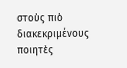στοὺς πιὸ διακεκριμένους ποιητὲς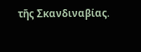τῆς Σκανδιναβίας.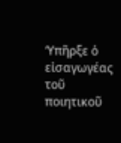‘Υπῆρξε ὁ εἰσαγωγέας τοῦ ποιητικοῦ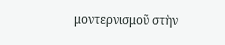μοντερνισμοῦ στὴν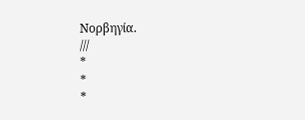Νορβηγία.
///
*
*
*